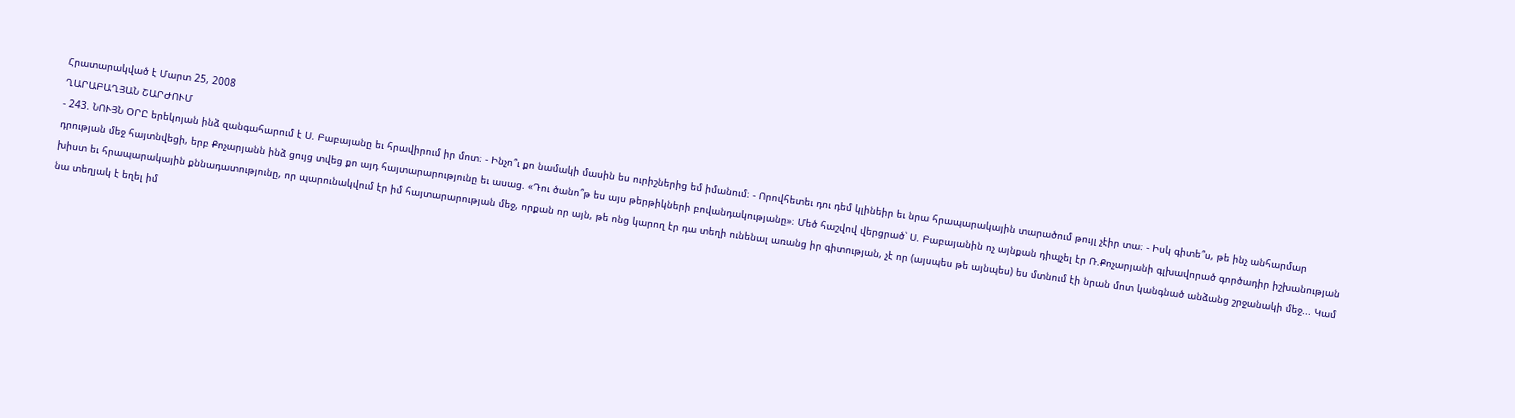Հրատարակված է Մարտ 25, 2008
ՂԱՐԱԲԱՂՅԱՆ ՇԱՐԺՈՒՄ
- 243. ՆՈՒՅՆ ՕՐԸ երեկոյան ինձ զանգահարում է Ս. Բաբայանը եւ հրավիրում իր մոտ։ - Ինչո՞ւ քո նամակի մասին ես ուրիշներից եմ իմանում։ - Որովհետեւ դու դեմ կլինեիր եւ նրա հրապարակային տարածում թույլ չէիր տա։ - Իսկ գիտե՞ս, թե ինչ անհարմար դրության մեջ հայտնվեցի, երբ Քոչարյանն ինձ ցույց տվեց քո այդ հայտարարությունը եւ ասաց. «Դու ծանո՞թ ես այս թերթիկների բովանդակությանը»։ Մեծ հաշվով վերցրած՝ Ս. Բաբայանին ոչ այնքան դիպչել էր Ռ.Քոչարյանի գլխավորած գործադիր իշխանության խիստ եւ հրապարակային քննադատությունը, որ պարունակվում էր իմ հայտարարության մեջ, որքան որ այն, թե ոնց կարող էր դա տեղի ունենալ առանց իր գիտության, չէ որ (այսպես թե այնպես) ես մտնում էի նրան մոտ կանգնած անձանց շրջանակի մեջ... Կամ նա տեղյակ է եղել իմ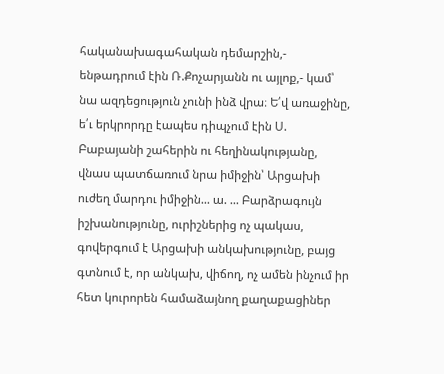հականախագահական դեմարշին,- ենթադրում էին Ռ.Քոչարյանն ու այլոք,- կամ՝ նա ազդեցություն չունի ինձ վրա։ Ե՛վ առաջինը, ե՛ւ երկրորդը էապես դիպչում էին Ս. Բաբայանի շահերին ու հեղինակությանը, վնաս պատճառում նրա իմիջին՝ Արցախի ուժեղ մարդու իմիջին... ա. ... Բարձրագույն իշխանությունը, ուրիշներից ոչ պակաս, գովերգում է Արցախի անկախությունը, բայց գտնում է, որ անկախ, վիճող, ոչ ամեն ինչում իր հետ կուրորեն համաձայնող քաղաքացիներ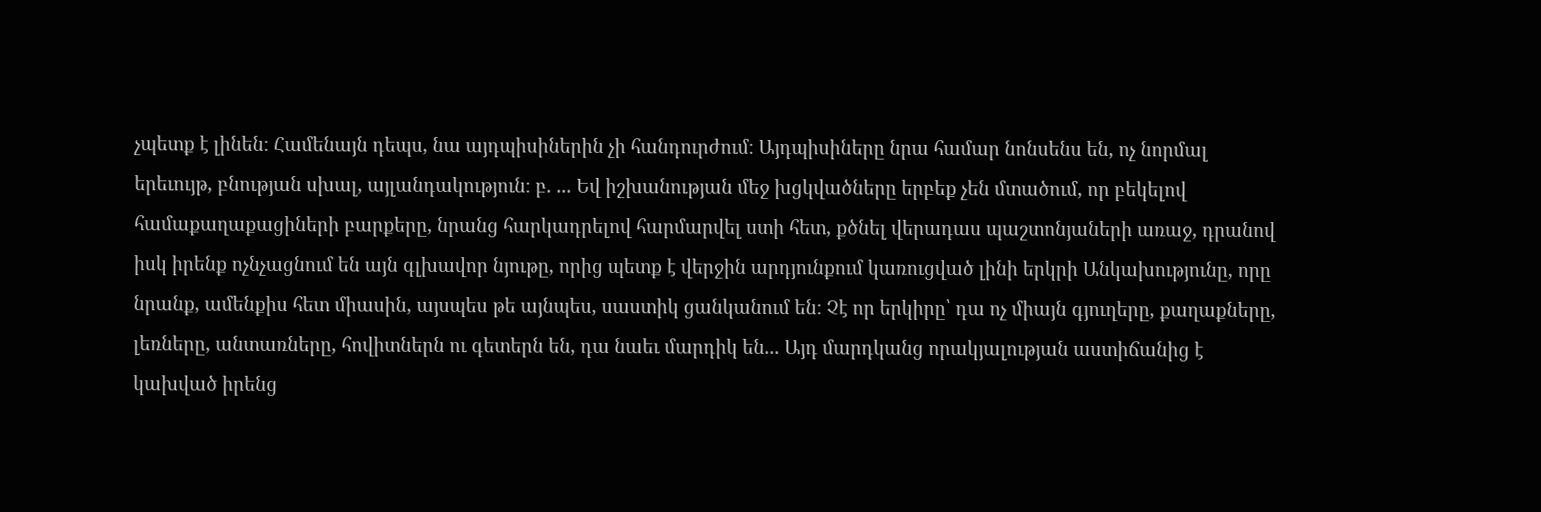չպետք է լինեն։ Համենայն դեպս, նա այդպիսիներին չի հանդուրժում։ Այդպիսիները նրա համար նոնսենս են, ոչ նորմալ երեւույթ, բնության սխալ, այլանդակություն։ բ. ... Եվ իշխանության մեջ խցկվածները երբեք չեն մտածում, որ բեկելով համաքաղաքացիների բարքերը, նրանց հարկադրելով հարմարվել ստի հետ, քծնել վերադաս պաշտոնյաների առաջ, դրանով իսկ իրենք ոչնչացնում են այն գլխավոր նյութը, որից պետք է վերջին արդյունքում կառուցված լինի երկրի Անկախությունը, որը նրանք, ամենքիս հետ միասին, այսպես թե այնպես, սաստիկ ցանկանում են։ Չէ որ երկիրը՝ դա ոչ միայն գյուղերը, քաղաքները, լեռները, անտառները, հովիտներն ու գետերն են, դա նաեւ մարդիկ են... Այդ մարդկանց որակյալության աստիճանից է կախված իրենց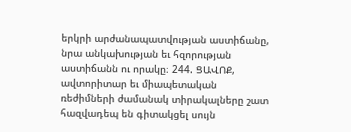երկրի արժանապատվության աստիճանը, նրա անկախության եւ հզորության աստիճանն ու որակը։ 244. ՑԱՎՈՔ, ավտորիտար եւ միապետական ռեժիմների ժամանակ տիրակալները շատ հազվադեպ են գիտակցել սույն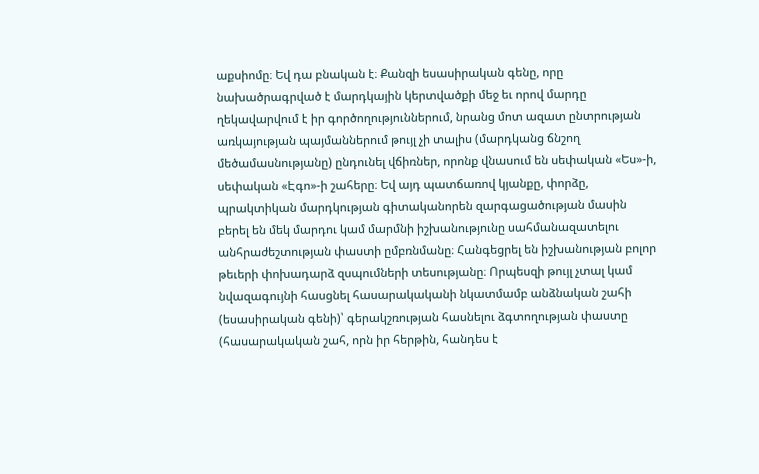աքսիոմը։ Եվ դա բնական է։ Քանզի եսասիրական գենը, որը նախածրագրված է մարդկային կերտվածքի մեջ եւ որով մարդը ղեկավարվում է իր գործողություններում, նրանց մոտ ազատ ընտրության առկայության պայմաններում թույլ չի տալիս (մարդկանց ճնշող մեծամասնությանը) ընդունել վճիռներ, որոնք վնասում են սեփական «Ես»-ի, սեփական «Էգո»-ի շահերը։ Եվ այդ պատճառով կյանքը, փորձը, պրակտիկան մարդկության գիտականորեն զարգացածության մասին բերել են մեկ մարդու կամ մարմնի իշխանությունը սահմանազատելու անհրաժեշտության փաստի ըմբռնմանը։ Հանգեցրել են իշխանության բոլոր թեւերի փոխադարձ զսպումների տեսությանը։ Որպեսզի թույլ չտալ կամ նվազագույնի հասցնել հասարակականի նկատմամբ անձնական շահի (եսասիրական գենի)՝ գերակշռության հասնելու ձգտողության փաստը (հասարակական շահ, որն իր հերթին, հանդես է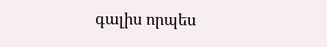գալիս որպես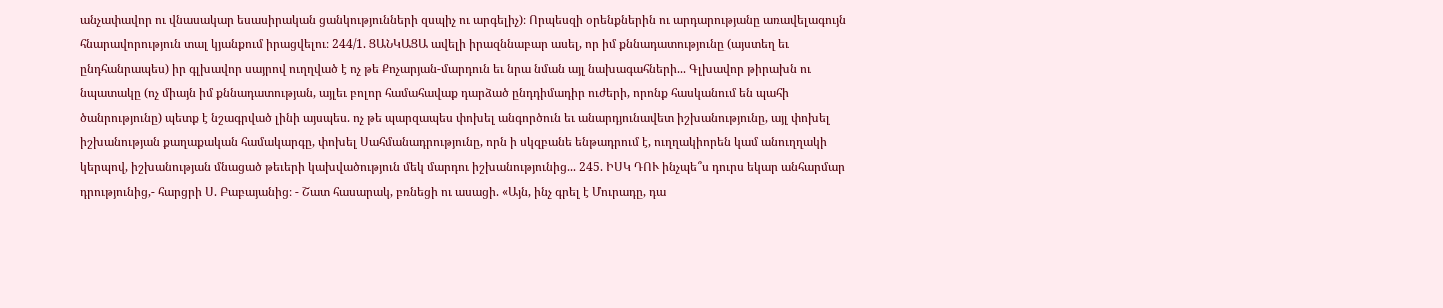անչափավոր ու վնասակար եսասիրական ցանկությունների զսպիչ ու արգելիչ)։ Որպեսզի օրենքներին ու արդարությանը առավելագույն հնարավորություն տալ կյանքում իրացվելու։ 244/1. ՑԱՆԿԱՑԱ ավելի իրազննաբար ասել, որ իմ քննադատությունը (այստեղ եւ ընդհանրապես) իր գլխավոր սայրով ուղղված է ոչ թե Քոչարյան-մարդուն եւ նրա նման այլ նախագահների... Գլխավոր թիրախն ու նպատակը (ոչ միայն իմ քննադատության, այլեւ բոլոր համահավաք դարձած ընդդիմադիր ուժերի, որոնք հասկանում են պահի ծանրությունը) պետք է նշագրված լինի այսպես. ոչ թե պարզապես փոխել անգործուն եւ անարդյունավետ իշխանությունը, այլ փոխել իշխանության քաղաքական համակարգը, փոխել Սահմանադրությունը, որն ի սկզբանե ենթադրում է, ուղղակիորեն կամ անուղղակի կերպով, իշխանության մնացած թեւերի կախվածություն մեկ մարդու իշխանությունից... 245. ԻՍԿ ԴՈՒ ինչպե՞ս դուրս եկար անհարմար դրությունից,- հարցրի Ս. Բաբայանից։ - Շատ հասարակ, բռնեցի ու ասացի. «Այն, ինչ գրել է Մուրադը, դա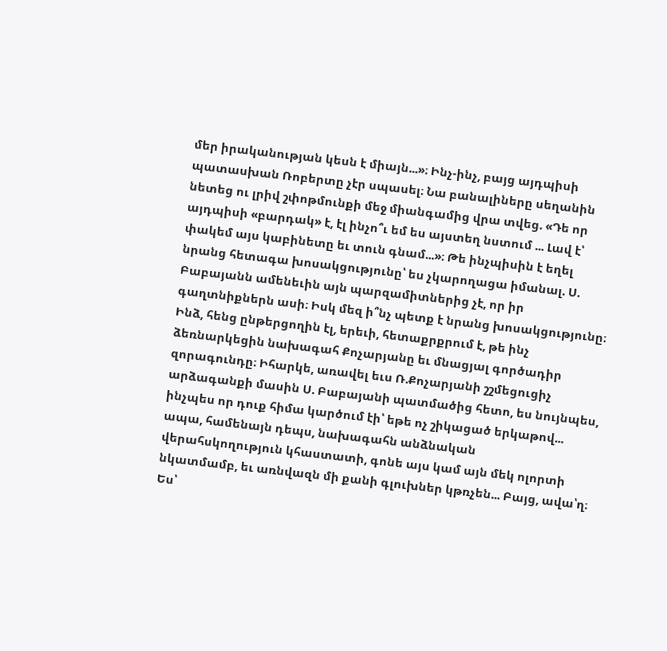մեր իրականության կեսն է միայն...»։ Ինչ-ինչ, բայց այդպիսի պատասխան Ռոբերտը չէր սպասել։ Նա բանալիները սեղանին նետեց ու լրիվ շփոթմունքի մեջ միանգամից վրա տվեց. «Դե որ այդպիսի «բարդակ» է, էլ ինչո՞ւ եմ ես այստեղ նստում ... Լավ է՝ փակեմ այս կաբինետը եւ տուն գնամ...»։ Թե ինչպիսին է եղել նրանց հետագա խոսակցությունը՝ ես չկարողացա իմանալ. Ս. Բաբայանն ամենեւին այն պարզամիտներից չէ, որ իր գաղտնիքներն ասի։ Իսկ մեզ ի՞նչ պետք է նրանց խոսակցությունը։ Ինձ, հենց ընթերցողին էլ, երեւի, հետաքրքրում է, թե ինչ ձեռնարկեցին նախագահ Քոչարյանը եւ մնացյալ գործադիր զորագունդը։ Իհարկե, առավել եւս Ռ.Քոչարյանի շշմեցուցիչ արձագանքի մասին Ս. Բաբայանի պատմածից հետո, ես նույնպես, ինչպես որ դուք հիմա կարծում էի՝ եթե ոչ շիկացած երկաթով... ապա, համենայն դեպս, նախագահն անձնական վերահսկողություն կհաստատի, գոնե այս կամ այն մեկ ոլորտի նկատմամբ, եւ առնվազն մի քանի գլուխներ կթռչեն... Բայց, ավա՝ղ։ Ես՝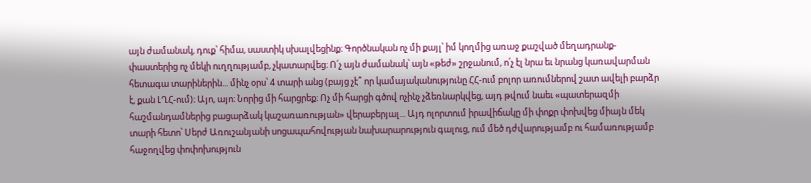այն ժամանակ, դուք՝ հիմա, սաստիկ սխալվեցինք։ Գործնական ոչ մի քայլ՝ իմ կողմից առաջ քաշված մեղադրանք-փաստերից ոչ մեկի ուղղությամբ, չկատարվեց։ Ո՛չ այն ժամանակ՝ այն «թեժ» շրջանում, ո՛չ էլ նրա եւ նրանց կառավարման հետագա տարիներին... մինչ օրս՝ 4 տարի անց (բայց չէ՞ որ կամայականությունը ՀՀ-ում բոլոր առումներով շատ ավելի բարձր է, քան ԼՂՀ-ում)։ Այո, այո։ Նորից մի հարցրեք։ Ոչ մի հարցի գծով ոչինչ չձեռնարկվեց, այդ թվում նաեւ «պատերազմի հաշմանդամներից բացարձակ կաշառառության» վերաբերյալ... Այդ ոլորտում իրավիճակը մի փոքր փոխվեց միայն մեկ տարի հետո՝ Սերժ Առուշանյանի սոցապահովության նախարարություն գալուց, ում մեծ դժվարությամբ ու համառությամբ հաջողվեց փոփոխություն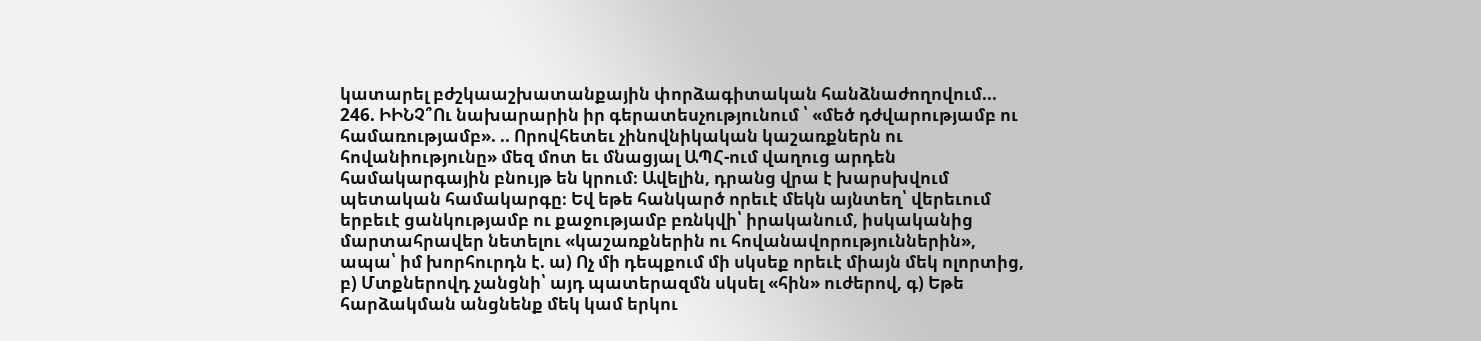կատարել բժշկաաշխատանքային փորձագիտական հանձնաժողովում... 246. ԻԻՆՉ՞Ու նախարարին իր գերատեսչությունում ՝ «մեծ դժվարությամբ ու համառությամբ». .. Որովհետեւ չինովնիկական կաշառքներն ու հովանիությունը» մեզ մոտ եւ մնացյալ ԱՊՀ-ում վաղուց արդեն համակարգային բնույթ են կրում։ Ավելին, դրանց վրա է խարսխվում պետական համակարգը։ Եվ եթե հանկարծ որեւէ մեկն այնտեղ՝ վերեւում երբեւէ ցանկությամբ ու քաջությամբ բռնկվի՝ իրականում, իսկականից մարտահրավեր նետելու «կաշառքներին ու հովանավորություններին», ապա՝ իմ խորհուրդն է. ա) Ոչ մի դեպքում մի սկսեք որեւէ միայն մեկ ոլորտից, բ) Մտքներովդ չանցնի՝ այդ պատերազմն սկսել «հին» ուժերով, գ) Եթե հարձակման անցնենք մեկ կամ երկու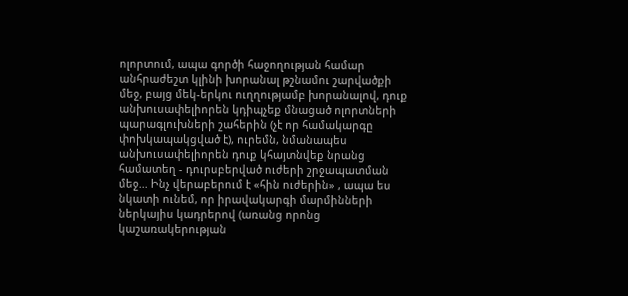ոլորտում, ապա գործի հաջողության համար անհրաժեշտ կլինի խորանալ թշնամու շարվածքի մեջ, բայց մեկ-երկու ուղղությամբ խորանալով, դուք անխուսափելիորեն կդիպչեք մնացած ոլորտների պարագլուխների շահերին (չէ որ համակարգը փոխկապակցված է), ուրեմն, նմանապես անխուսափելիորեն դուք կհայտնվեք նրանց համատեղ - դուրսբերված ուժերի շրջապատման մեջ... Ինչ վերաբերում է «հին ուժերին» , ապա ես նկատի ունեմ, որ իրավակարգի մարմինների ներկայիս կադրերով (առանց որոնց կաշառակերության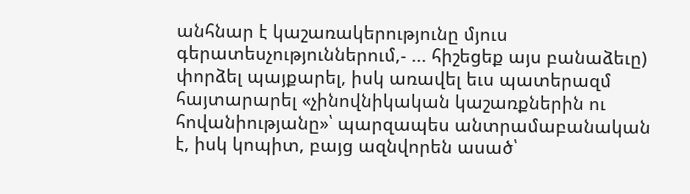անհնար է կաշառակերությունը մյուս գերատեսչություններում,- ... հիշեցեք այս բանաձեւը) փորձել պայքարել, իսկ առավել եւս պատերազմ հայտարարել «չինովնիկական կաշառքներին ու հովանիությանը»՝ պարզապես անտրամաբանական է, իսկ կոպիտ, բայց ազնվորեն ասած՝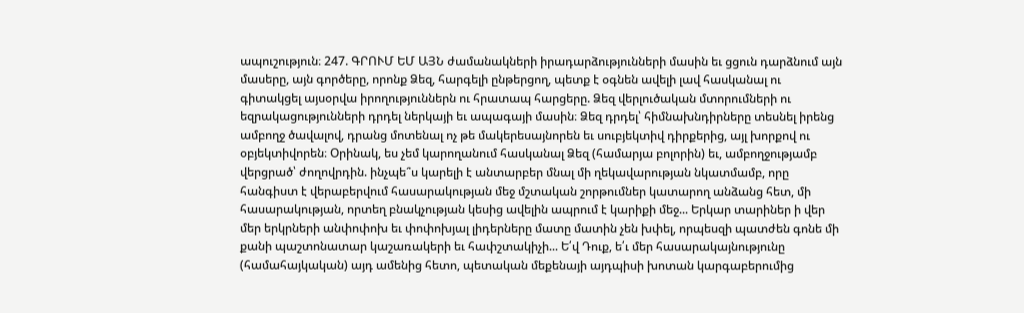ապուշություն։ 247. ԳՐՈՒՄ ԵՄ ԱՅՆ ժամանակների իրադարձությունների մասին եւ ցցուն դարձնում այն մասերը, այն գործերը, որոնք Ձեզ, հարգելի ընթերցող, պետք է օգնեն ավելի լավ հասկանալ ու գիտակցել այսօրվա իրողություններն ու հրատապ հարցերը. Ձեզ վերլուծական մտորումների ու եզրակացությունների դրդել ներկայի եւ ապագայի մասին։ Ձեզ դրդել՝ հիմնախնդիրները տեսնել իրենց ամբողջ ծավալով, դրանց մոտենալ ոչ թե մակերեսայնորեն եւ սուբյեկտիվ դիրքերից, այլ խորքով ու օբյեկտիվորեն։ Օրինակ, ես չեմ կարողանում հասկանալ Ձեզ (համարյա բոլորին) եւ, ամբողջությամբ վերցրած՝ ժողովրդին. ինչպե՞ս կարելի է անտարբեր մնալ մի ղեկավարության նկատմամբ, որը հանգիստ է վերաբերվում հասարակության մեջ մշտական շորթումներ կատարող անձանց հետ, մի հասարակության, որտեղ բնակչության կեսից ավելին ապրում է կարիքի մեջ... Երկար տարիներ ի վեր մեր երկրների անփոփոխ եւ փոփոխյալ լիդերները մատը մատին չեն խփել, որպեսզի պատժեն գոնե մի քանի պաշտոնատար կաշառակերի եւ հափշտակիչի... Ե՛վ Դուք, ե՛ւ մեր հասարակայնությունը (համահայկական) այդ ամենից հետո, պետական մեքենայի այդպիսի խոտան կարգաբերումից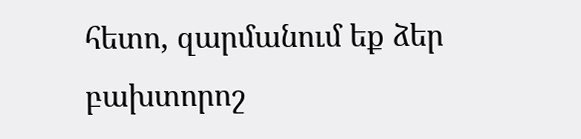հետո, զարմանում եք ձեր բախտորոշ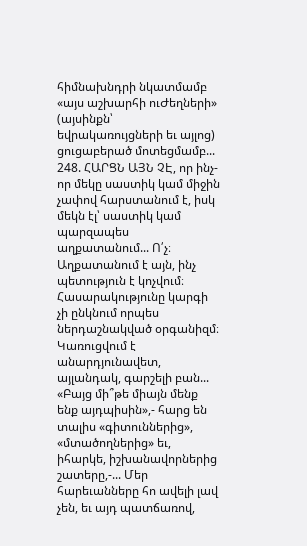հիմնախնդրի նկատմամբ «այս աշխարհի ուԺեղների» (այսինքն՝ եվրակառույցների եւ այլոց) ցուցաբերած մոտեցմամբ... 248. ՀԱՐՑՆ ԱՅՆ ՉԷ, որ ինչ-որ մեկը սաստիկ կամ միջին չափով հարստանում է, իսկ մեկն էլ՝ սաստիկ կամ պարզապես աղքատանում... Ո՛չ։ Աղքատանում է այն, ինչ պետություն է կոչվում։ Հասարակությունը կարգի չի ընկնում որպես ներդաշնակված օրգանիզմ։ Կառուցվում է անարդյունավետ, այլանդակ, գարշելի բան... «Բայց մի՞թե միայն մենք ենք այդպիսին»,- հարց են տալիս «գիտուններից», «մտածողներից» եւ, իհարկե, իշխանավորներից շատերը,-... Մեր հարեւանները հո ավելի լավ չեն, եւ այդ պատճառով,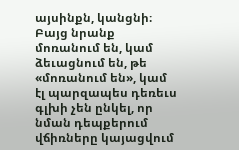այսինքն, կանցնի։ Բայց նրանք մոռանում են, կամ ձեւացնում են, թե «մոռանում են», կամ էլ պարզապես դեռեւս գլխի չեն ընկել, որ նման դեպքերում վճիռները կայացվում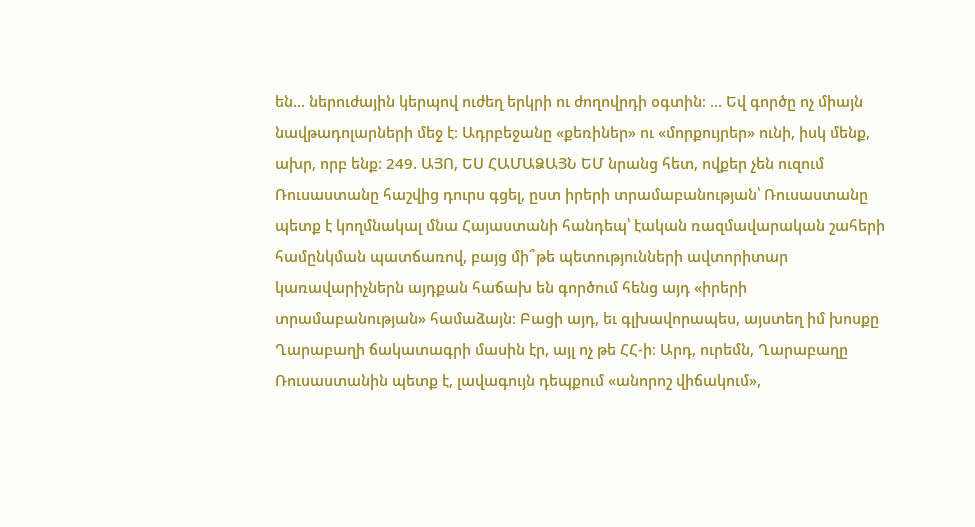են... ներուժային կերպով ուժեղ երկրի ու ժողովրդի օգտին։ ... Եվ գործը ոչ միայն նավթադոլարների մեջ է։ Ադրբեջանը «քեռիներ» ու «մորքույրեր» ունի, իսկ մենք, ախր, որբ ենք։ 249. ԱՅՈ, ԵՍ ՀԱՄԱՁԱՅՆ ԵՄ նրանց հետ, ովքեր չեն ուզում Ռուսաստանը հաշվից դուրս գցել, ըստ իրերի տրամաբանության՝ Ռուսաստանը պետք է կողմնակալ մնա Հայաստանի հանդեպ՝ էական ռազմավարական շահերի համընկման պատճառով, բայց մի՞թե պետությունների ավտորիտար կառավարիչներն այդքան հաճախ են գործում հենց այդ «իրերի տրամաբանության» համաձայն։ Բացի այդ, եւ գլխավորապես, այստեղ իմ խոսքը Ղարաբաղի ճակատագրի մասին էր, այլ ոչ թե ՀՀ-ի։ Արդ, ուրեմն, Ղարաբաղը Ռուսաստանին պետք է, լավագույն դեպքում «անորոշ վիճակում»,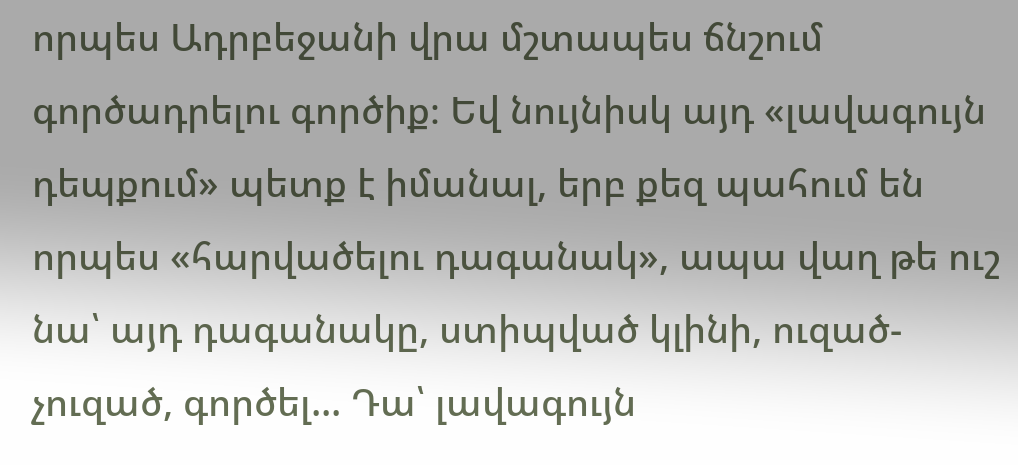որպես Ադրբեջանի վրա մշտապես ճնշում գործադրելու գործիք։ Եվ նույնիսկ այդ «լավագույն դեպքում» պետք է իմանալ, երբ քեզ պահում են որպես «հարվածելու դագանակ», ապա վաղ թե ուշ նա՝ այդ դագանակը, ստիպված կլինի, ուզած- չուզած, գործել... Դա՝ լավագույն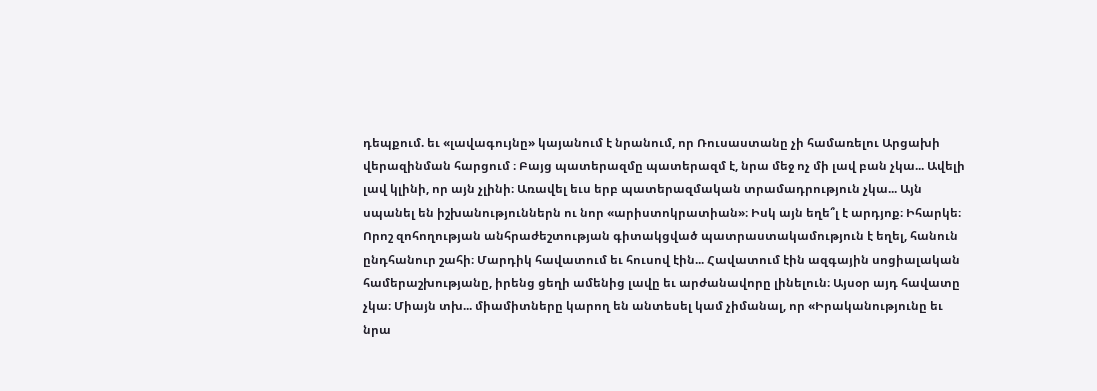դեպքում. եւ «լավագույնը» կայանում է նրանում, որ Ռուսաստանը չի համառելու Արցախի վերազինման հարցում ։ Բայց պատերազմը պատերազմ է, նրա մեջ ոչ մի լավ բան չկա... Ավելի լավ կլինի, որ այն չլինի։ Առավել եւս երբ պատերազմական տրամադրություն չկա... Այն սպանել են իշխանություններն ու նոր «արիստոկրատիան»։ Իսկ այն եղե՞լ է արդյոք։ Իհարկե։ Որոշ զոհողության անհրաժեշտության գիտակցված պատրաստակամություն է եղել, հանուն ընդհանուր շահի։ Մարդիկ հավատում եւ հուսով էին... Հավատում էին ազգային սոցիալական համերաշխությանը, իրենց ցեղի ամենից լավը եւ արժանավորը լինելուն։ Այսօր այդ հավատը չկա։ Միայն տխ... միամիտները կարող են անտեսել կամ չիմանալ, որ «Իրականությունը եւ նրա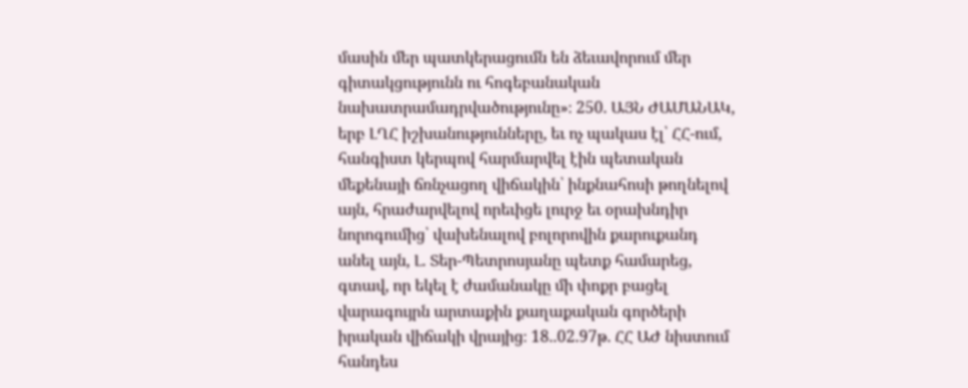մասին մեր պատկերացումն են ձեւավորում մեր գիտակցությունն ու հոգեբանական նախատրամադրվածությունը»։ 250. ԱՅՆ ԺԱՄԱՆԱԿ, երբ ԼՂՀ իշխանությունները, եւ ոչ պակաս էլ՝ ՀՀ-ում, հանգիստ կերպով հարմարվել էին պետական մեքենայի ճռնչացող վիճակին՝ ինքնահոսի թողնելով այն, հրաժարվելով որեւիցե լուրջ եւ օրախնդիր նորոգումից՝ վախենալով բոլորովին քարուքանդ անել այն, Լ. Տեր-Պետրոսյանը պետք համարեց, գտավ, որ եկել է ժամանակը մի փոքր բացել վարագույրն արտաքին քաղաքական գործերի իրական վիճակի վրայից։ 18..02.97թ. ՀՀ ԱԺ նիստում հանդես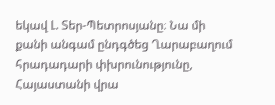եկավ Լ. Տեր-Պետրոսյանը։ Նա մի քանի անգամ ընդգծեց Ղարաբաղում հրադադարի փխրունությունը, Հայաստանի վրա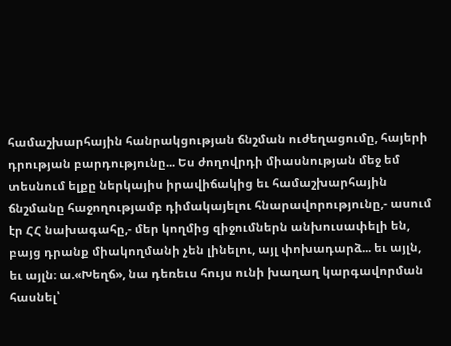համաշխարհային հանրակցության ճնշման ուժեղացումը, հայերի դրության բարդությունը... Ես ժողովրդի միասնության մեջ եմ տեսնում ելքը ներկայիս իրավիճակից եւ համաշխարհային ճնշմանը հաջողությամբ դիմակայելու հնարավորությունը,- ասում էր ՀՀ նախագահը,- մեր կողմից զիջումներն անխուսափելի են, բայց դրանք միակողմանի չեն լինելու, այլ փոխադարձ... եւ այլն, եւ այլն։ ա.«Խեղճ», նա դեռեւս հույս ունի խաղաղ կարգավորման հասնել՝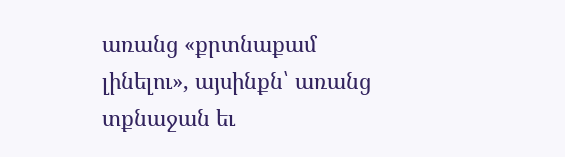առանց «քրտնաքամ լինելու», այսինքն՝ առանց տքնաջան եւ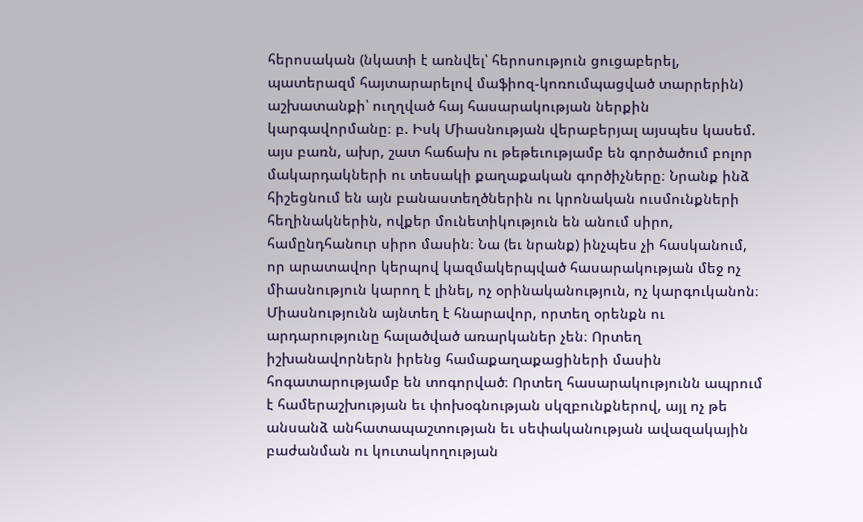հերոսական (նկատի է առնվել՝ հերոսություն ցուցաբերել, պատերազմ հայտարարելով մաֆիոզ-կոռումպացված տարրերին) աշխատանքի՝ ուղղված հայ հասարակության ներքին կարգավորմանը։ բ. Իսկ Միասնության վերաբերյալ այսպես կասեմ. այս բառն, ախր, շատ հաճախ ու թեթեւությամբ են գործածում բոլոր մակարդակների ու տեսակի քաղաքական գործիչները։ Նրանք ինձ հիշեցնում են այն բանաստեղծներին ու կրոնական ուսմունքների հեղինակներին, ովքեր մունետիկություն են անում սիրո, համընդհանուր սիրո մասին։ Նա (եւ նրանք) ինչպես չի հասկանում, որ արատավոր կերպով կազմակերպված հասարակության մեջ ոչ միասնություն կարող է լինել, ոչ օրինականություն, ոչ կարգուկանոն։ Միասնությունն այնտեղ է հնարավոր, որտեղ օրենքն ու արդարությունը հալածված առարկաներ չեն։ Որտեղ իշխանավորներն իրենց համաքաղաքացիների մասին հոգատարությամբ են տոգորված։ Որտեղ հասարակությունն ապրում է համերաշխության եւ փոխօգնության սկզբունքներով, այլ ոչ թե անսանձ անհատապաշտության եւ սեփականության ավազակային բաժանման ու կուտակողության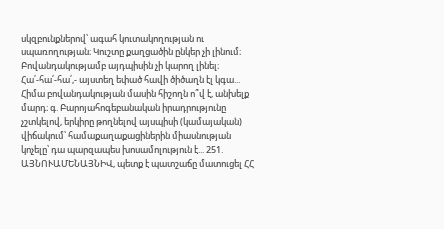սկզբունքներով՝ ագահ կուտակողության ու սպառողության։ Կուշտը քաղցածին ընկեր չի լինում։ Բովանդակությամբ այդպիսին չի կարող լինել։ Հա՛-հա՛-հա՛,- այստեղ եփած հավի ծիծաղն էլ կգա... Հիմա բովանդակության մասին հիշողն ո՞վ է, անխելք մարդ։ գ. Բարոյահոգեբանական իրադրությունը չշտկելով, երկիրը թողնելով այսպիսի (կամայական) վիճակում՝ համաքաղաքացիներին միասնության կոչելը՝ դա պարզապես խոսամոլություն է... 251. ԱՅՆՈՒԱՄԵՆԱՅՆԻՎ, պետք է պատշաճը մատուցել ՀՀ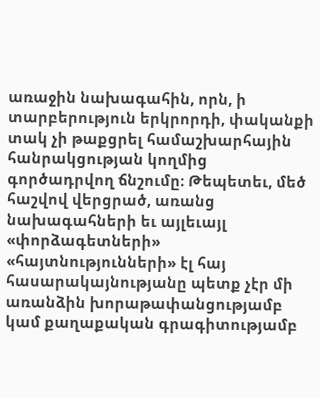առաջին նախագահին, որն, ի տարբերություն երկրորդի, փականքի տակ չի թաքցրել համաշխարհային հանրակցության կողմից գործադրվող ճնշումը։ Թեպետեւ, մեծ հաշվով վերցրած, առանց նախագահների եւ այլեւայլ «փորձագետների» «հայտնությունների» էլ հայ հասարակայնությանը պետք չէր մի առանձին խորաթափանցությամբ կամ քաղաքական գրագիտությամբ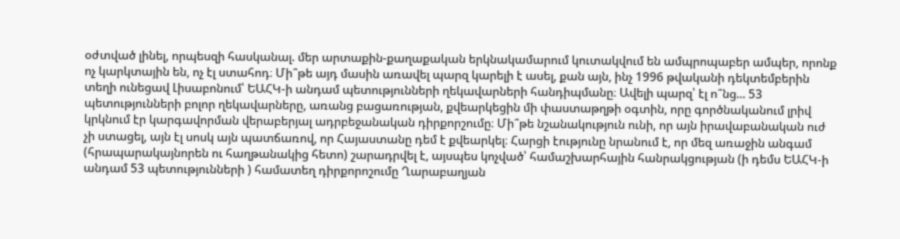օժտված լինել, որպեսզի հասկանալ. մեր արտաքին-քաղաքական երկնակամարում կուտակվում են ամպրոպաբեր ամպեր, որոնք ոչ կարկտային են, ոչ էլ ստահոդ։ Մի՞թե այդ մասին առավել պարզ կարելի է ասել, քան այն, ինչ 1996 թվականի դեկտեմբերին տեղի ունեցավ Լիսաբոնում՝ ԵԱՀԿ-ի անդամ պետությունների ղեկավարների հանդիպմանը։ Ավելի պարզ՝ էլ ո՞նց... 53 պետությունների բոլոր ղեկավարները, առանց բացառության, քվեարկեցին մի փաստաթղթի օգտին, որը գործնականում լրիվ կրկնում էր կարգավորման վերաբերյալ ադրբեջանական դիրքորշումը։ Մի՞թե նշանակություն ունի, որ այն իրավաբանական ուժ չի ստացել, այն էլ սոսկ այն պատճառով, որ Հայաստանը դեմ է քվեարկել։ Հարցի էությունը նրանում է, որ մեզ առաջին անգամ (հրապարակայնորեն ու հաղթանակից հետո) շարադրվել է, այսպես կոչված՝ համաշխարհային հանրակցության (ի դեմս ԵԱՀԿ-ի անդամ 53 պետությունների ) համատեղ դիրքորոշումը Ղարաբաղյան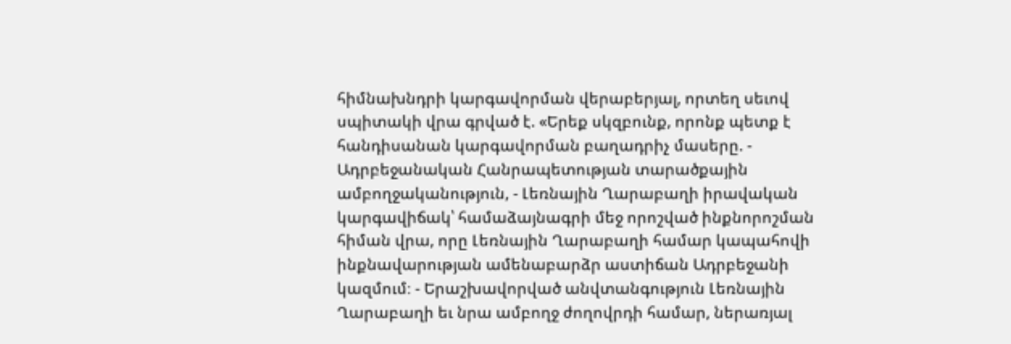հիմնախնդրի կարգավորման վերաբերյալ, որտեղ սեւով սպիտակի վրա գրված է. «Երեք սկզբունք, որոնք պետք է հանդիսանան կարգավորման բաղադրիչ մասերը. - Ադրբեջանական Հանրապետության տարածքային ամբողջականություն, - Լեռնային Ղարաբաղի իրավական կարգավիճակ՝ համաձայնագրի մեջ որոշված ինքնորոշման հիման վրա, որը Լեռնային Ղարաբաղի համար կապահովի ինքնավարության ամենաբարձր աստիճան Ադրբեջանի կազմում։ - Երաշխավորված անվտանգություն Լեռնային Ղարաբաղի եւ նրա ամբողջ ժողովրդի համար, ներառյալ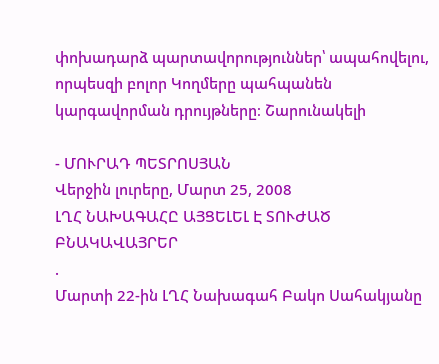փոխադարձ պարտավորություններ՝ ապահովելու, որպեսզի բոլոր Կողմերը պահպանեն կարգավորման դրույթները։ Շարունակելի

- ՄՈՒՐԱԴ ՊԵՏՐՈՍՅԱՆ
Վերջին լուրերը, Մարտ 25, 2008
ԼՂՀ ՆԱԽԱԳԱՀԸ ԱՅՑԵԼԵԼ Է ՏՈՒԺԱԾ ԲՆԱԿԱՎԱՅՐԵՐ
.
Մարտի 22-ին ԼՂՀ Նախագահ Բակո Սահակյանը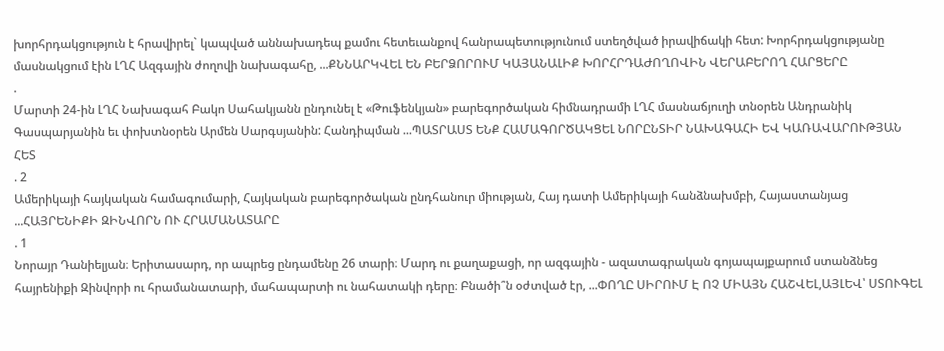խորհրդակցություն է հրավիրել` կապված աննախադեպ քամու հետեւանքով հանրապետությունում ստեղծված իրավիճակի հետ: Խորհրդակցությանը մասնակցում էին ԼՂՀ Ազգային ժողովի նախագահը, ...ՔՆՆԱՐԿՎԵԼ ԵՆ ԲԵՐՁՈՐՈՒՄ ԿԱՅԱՆԱԼԻՔ ԽՈՐՀՐԴԱԺՈՂՈՎԻՆ ՎԵՐԱԲԵՐՈՂ ՀԱՐՑԵՐԸ
.
Մարտի 24-ին ԼՂՀ Նախագահ Բակո Սահակյանն ընդունել է «Թուֆենկյան» բարեգործական հիմնադրամի ԼՂՀ մասնաճյուղի տնօրեն Անդրանիկ Գասպարյանին եւ փոխտնօրեն Արմեն Սարգսյանին: Հանդիպման ...ՊԱՏՐԱՍՏ ԵՆՔ ՀԱՄԱԳՈՐԾԱԿՑԵԼ ՆՈՐԸՆՏԻՐ ՆԱԽԱԳԱՀԻ ԵՎ ԿԱՌԱՎԱՐՈՒԹՅԱՆ ՀԵՏ
. 2
Ամերիկայի հայկական համագումարի, Հայկական բարեգործական ընդհանուր միության, Հայ դատի Ամերիկայի հանձնախմբի, Հայաստանյաց ...ՀԱՅՐԵՆԻՔԻ ԶԻՆՎՈՐՆ ՈՒ ՀՐԱՄԱՆԱՏԱՐԸ
. 1
Նորայր Դանիելյան։ Երիտասարդ, որ ապրեց ընդամենը 26 տարի։ Մարդ ու քաղաքացի, որ ազգային - ազատագրական գոյապայքարում ստանձնեց հայրենիքի Զինվորի ու հրամանատարի, մահապարտի ու նահատակի դերը։ Բնածի՞ն օժտված էր, ...ՓՈՂԸ ՍԻՐՈՒՄ Է ՈՉ ՄԻԱՅՆ ՀԱՇՎԵԼ,ԱՅԼԵՎ՝ ՍՏՈՒԳԵԼ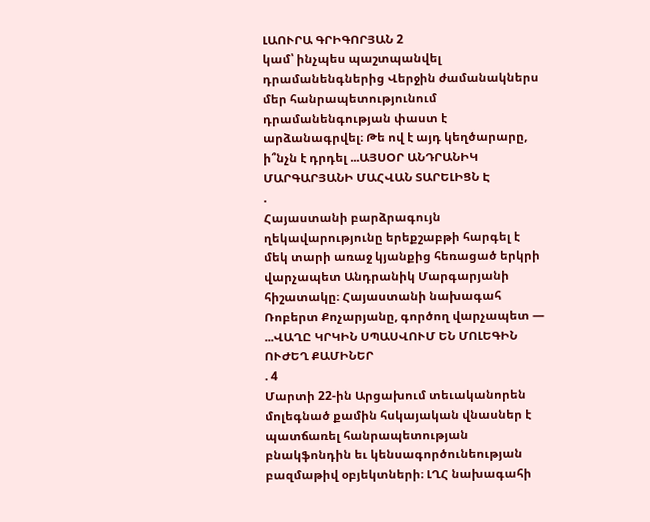ԼԱՈՒՐԱ ԳՐԻԳՈՐՅԱՆ 2
կամ՝ ինչպես պաշտպանվել դրամանենգներից Վերջին ժամանակներս մեր հանրապետությունում դրամանենգության փաստ է արձանագրվել։ Թե ով է այդ կեղծարարը, ի՞նչն է դրդել ...ԱՅՍՕՐ ԱՆԴՐԱՆԻԿ ՄԱՐԳԱՐՅԱՆԻ ՄԱՀՎԱՆ ՏԱՐԵԼԻՑՆ Է
.
Հայաստանի բարձրագույն ղեկավարությունը երեքշաբթի հարգել է մեկ տարի առաջ կյանքից հեռացած երկրի վարչապետ Անդրանիկ Մարգարյանի հիշատակը։ Հայաստանի նախագահ Ռոբերտ Քոչարյանը, գործող վարչապետ — ...ՎԱՂԸ ԿՐԿԻՆ ՍՊԱՍՎՈՒՄ ԵՆ ՄՈԼԵԳԻՆ ՈՒԺԵՂ ՔԱՄԻՆԵՐ
. 4
Մարտի 22-ին Արցախում տեւականորեն մոլեգնած քամին հսկայական վնասներ է պատճառել հանրապետության բնակֆոնդին եւ կենսագործունեության բազմաթիվ օբյեկտների։ ԼՂՀ նախագահի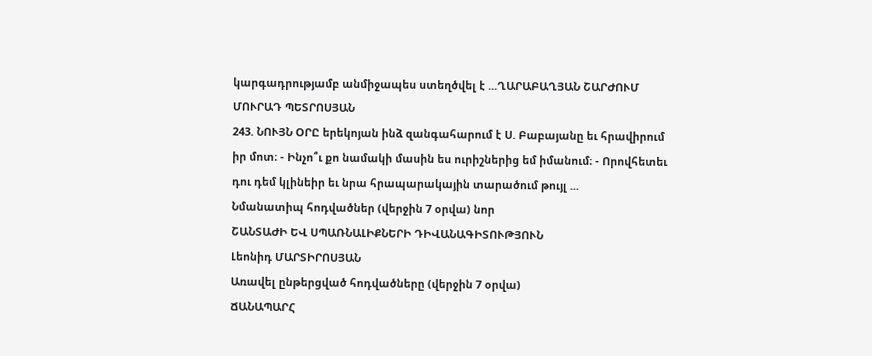կարգադրությամբ անմիջապես ստեղծվել է ...ՂԱՐԱԲԱՂՅԱՆ ՇԱՐԺՈՒՄ
ՄՈՒՐԱԴ ՊԵՏՐՈՍՅԱՆ
243. ՆՈՒՅՆ ՕՐԸ երեկոյան ինձ զանգահարում է Ս. Բաբայանը եւ հրավիրում իր մոտ։ - Ինչո՞ւ քո նամակի մասին ես ուրիշներից եմ իմանում։ - Որովհետեւ դու դեմ կլինեիր եւ նրա հրապարակային տարածում թույլ ...
Նմանատիպ հոդվածներ (վերջին 7 օրվա) նոր
ՇԱՆՏԱԺԻ ԵՎ ՍՊԱՌՆԱԼԻՔՆԵՐԻ ԴԻՎԱՆԱԳԻՏՈՒԹՅՈՒՆ
Լեոնիդ ՄԱՐՏԻՐՈՍՅԱՆ
Առավել ընթերցված հոդվածները (վերջին 7 օրվա)
ՃԱՆԱՊԱՐՀ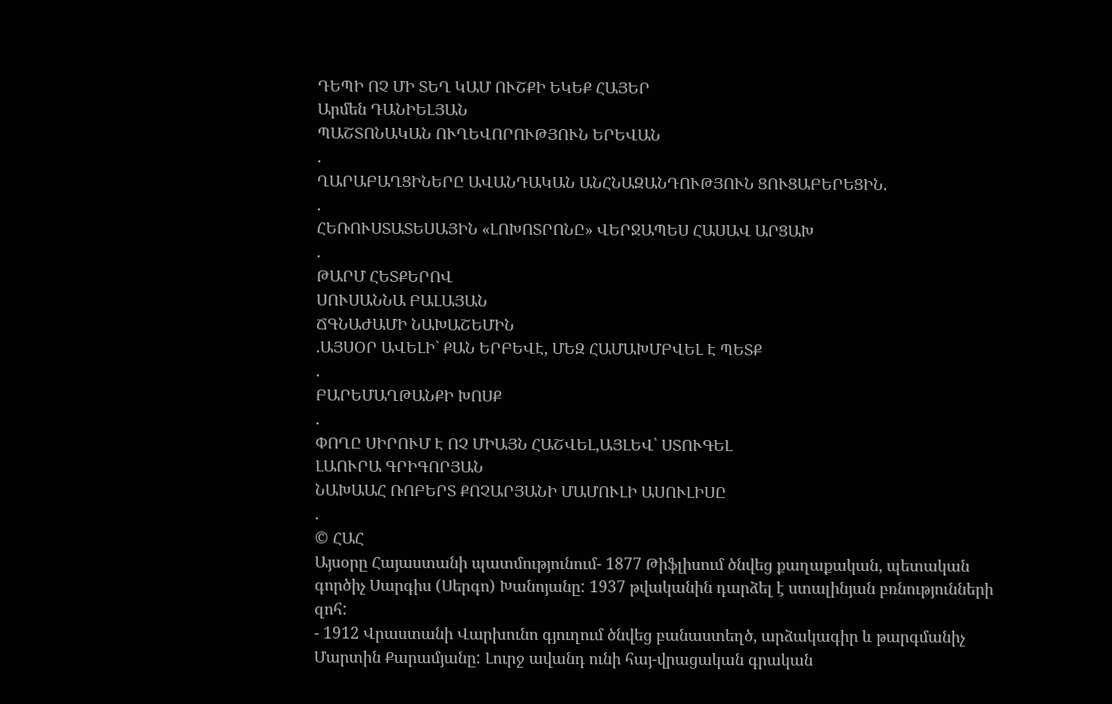ԴԵՊԻ ՈՉ ՄԻ ՏԵՂ ԿԱՄ ՈՒՇՔԻ ԵԿԵՔ ՀԱՅԵՐ
Արմեն ԴԱՆԻԵԼՅԱՆ
ՊԱՇՏՈՆԱԿԱՆ ՈՒՂԵՎՈՐՈՒԹՅՈՒՆ ԵՐԵՎԱՆ
.
ՂԱՐԱԲԱՂՑԻՆԵՐԸ ԱՎԱՆԴԱԿԱՆ ԱՆՀՆԱԶԱՆԴՈՒԹՅՈՒՆ ՑՈՒՑԱԲԵՐԵՑԻՆ.
.
ՀԵՌՈՒՍՏԱՏԵՍԱՅԻՆ «ԼՈԽՈՏՐՈՆԸ» ՎԵՐՋԱՊԵՍ ՀԱՍԱՎ ԱՐՑԱԽ
.
ԹԱՐՄ ՀԵՏՔԵՐՈՎ
ՍՈՒՍԱՆՆԱ ԲԱԼԱՅԱՆ
ՃԳՆԱԺԱՄԻ ՆԱԽԱՇԵՄԻՆ
.ԱՅՍՕՐ ԱՎԵԼԻ` ՔԱՆ ԵՐԲԵՎԷ, ՄԵԶ ՀԱՄԱԽՄԲՎԵԼ Է ՊԵՏՔ
.
ԲԱՐԵՄԱՂԹԱՆՔԻ ԽՈՍՔ
.
ՓՈՂԸ ՍԻՐՈՒՄ Է ՈՉ ՄԻԱՅՆ ՀԱՇՎԵԼ,ԱՅԼԵՎ՝ ՍՏՈՒԳԵԼ
ԼԱՈՒՐԱ ԳՐԻԳՈՐՅԱՆ
ՆԱԽԱԱՀ ՌՈԲԵՐՏ ՔՈՉԱՐՅԱՆԻ ՄԱՄՈՒԼԻ ԱՍՈՒԼԻՍԸ
.
© ՀԱՀ
Այսօրը Հայաստանի պատմությունում- 1877 Թիֆլիսում ծնվեց քաղաքական, պետական գործիչ Սարգիս (Սերգո) Խանոյանը: 1937 թվականին դարձել է ստալինյան բռնությունների զոհ:
- 1912 Վրաստանի Վարխունո գյուղում ծնվեց բանաստեղծ, արձակագիր և թարգմանիչ Մարտին Քարամյանը: Լուրջ ավանդ ունի հայ-վրացական գրական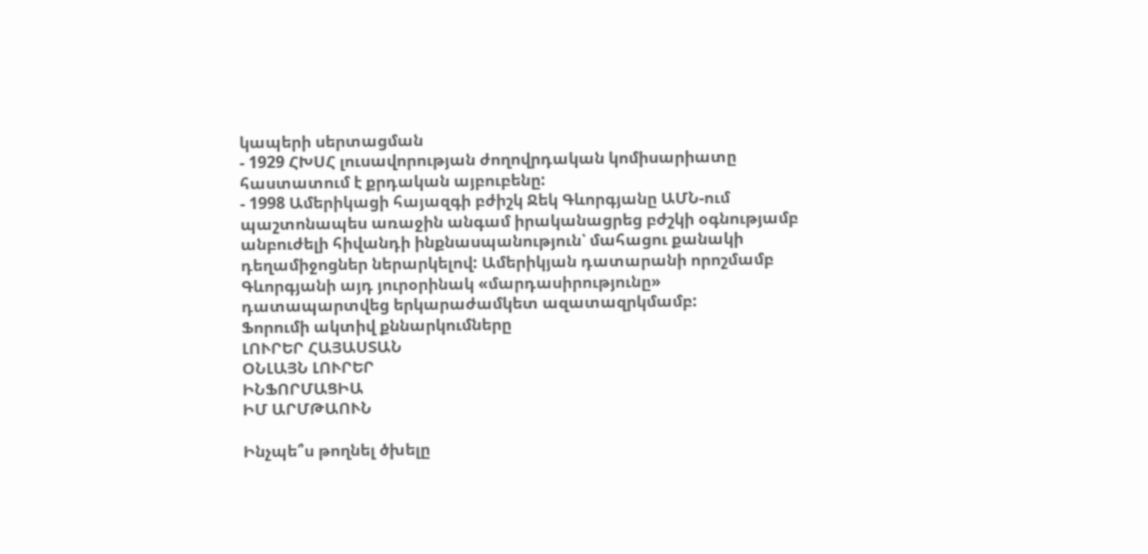կապերի սերտացման
- 1929 ՀԽՍՀ լուսավորության ժողովրդական կոմիսարիատը հաստատում է քրդական այբուբենը:
- 1998 Ամերիկացի հայազգի բժիշկ Ջեկ Գևորգյանը ԱՄՆ-ում պաշտոնապես առաջին անգամ իրականացրեց բժշկի օգնությամբ անբուժելի հիվանդի ինքնասպանություն՝ մահացու քանակի դեղամիջոցներ ներարկելով: Ամերիկյան դատարանի որոշմամբ Գևորգյանի այդ յուրօրինակ «մարդասիրությունը» դատապարտվեց երկարաժամկետ ազատազրկմամբ:
Ֆորումի ակտիվ քննարկումները
ԼՈՒՐԵՐ ՀԱՅԱՍՏԱՆ
ՕՆԼԱՅՆ ԼՈՒՐԵՐ
ԻՆՖՈՐՄԱՑԻԱ
ԻՄ ԱՐՄԹԱՈՒՆ

Ինչպե՞ս թողնել ծխելը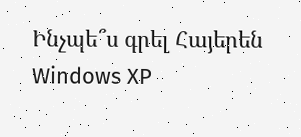Ինչպե՞ս գրել Հայերեն Windows XP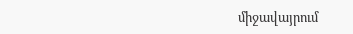միջավայրում